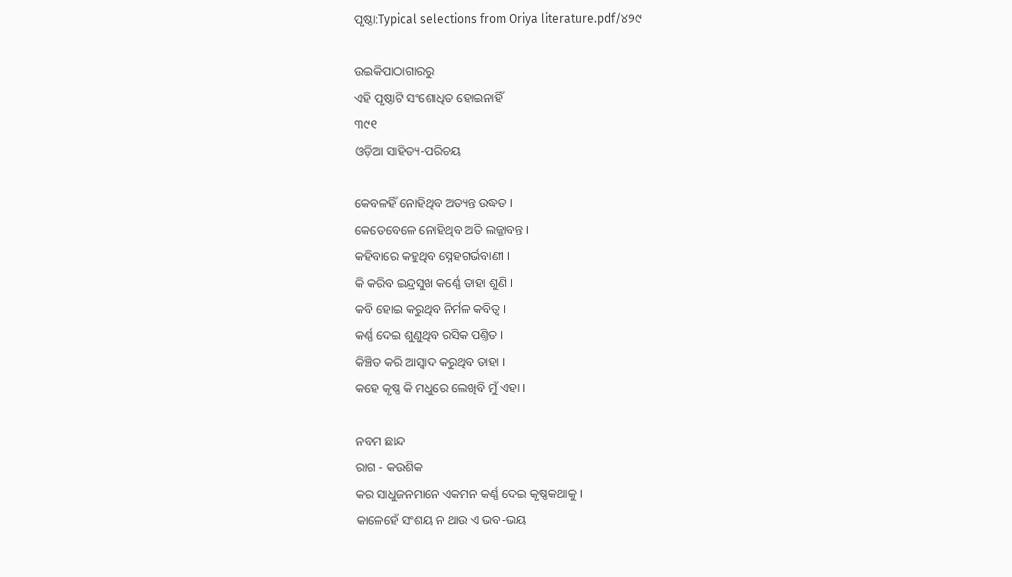ପୃଷ୍ଠା:Typical selections from Oriya literature.pdf/୪୨୯

ଉଇକିପାଠାଗାର‌ରୁ
ଏହି ପୃଷ୍ଠାଟି ସଂଶୋଧିତ ହୋଇନାହିଁ
୩୯୧
ଓଡ଼ିଆ ସାହିତ୍ୟ-ପରିଚୟ

କେବଳହିଁ ନୋହିଥିବ ଅତ୍ୟନ୍ତ ଉଦ୍ଧତ ।
କେତେବେଳେ ନୋହିଥିବ ଅତି ଲଜ୍ଜାବନ୍ତ ।
କ‌ହିବାରେ କ‌ହୁଥିବ ସ୍ନେହଗର୍ଭବାଣୀ ।
କି କରିବ ଇନ୍ଦ୍ରସୁଖ କର୍ଣ୍ଣେ ତାହା ଶୁଣି ।
କବି ହୋଇ କରୁଥିବ ନିର୍ମଳ କବିତ୍ୱ ।
କର୍ଣ୍ଣ ଦେଇ ଶୁଣୁଥିବ ରସିକ ପଣ୍ତିତ ।
କିଞ୍ଚିତ କରି ଆସ୍ୱାଦ କରୁଥିବ ତାହା ।
କ‌ହେ କୃଷ୍ଣ କି ମଧୁରେ ଲେଖିବି ମୁଁ ଏହା ।

ନବମ ଛାନ୍ଦ
ରାଗ - କଉଶିକ
କର ସାଧୁଜନମାନେ ଏକମନ କର୍ଣ୍ଣ ଦେଇ କୃଷ୍ଣକଥାକୁ ।
କାଳେହେଁ ସଂଶୟ ନ ଥାଉ ଏ ଭବ-ଭୟ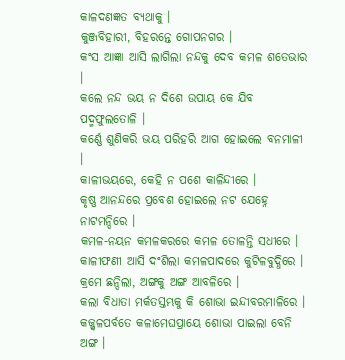କାଳଦଣଜ୍ଞତ ବ୍ୟଥାକୁ ।
କୁଞ୍ଜବିହାରୀ, ବିହରନ୍ତେ ଗୋପ‌ନ‌ଗର ।
କଂସ ଆଜ୍ଞା ଆସି ଲାଗିଲା ନନ୍ଦକୁ ଦେବ କମଳ ଶତେଭାର ।
କଲେ ନନ୍ଦ ଭୟ ନ ଦିଶେ ଉପାୟ କେ ଯିବ ପଦ୍ମଫୁଲତୋଳି ।
କର୍ଣ୍ଣେ ଶୁଣିକରି ଭୟ ପରିହରି ଆଗ ହୋଇଲେ ବନମାଳୀ ।
କାଳୀଭୟରେ, କେହି ନ ପଶେ କାଳିନ୍ଦୀରେ ।
କୃଷ୍ଣ ଆନନ୍ଦରେ ପ୍ରବେଶ ହୋଇଲେ ନଟ ଯେହ୍ନେ ନାଟମ‌ନ୍ଦିରେ ।
କ‌ମଳ-ନୟନ କମଳକରରେ କମଳ ତୋଳନ୍ତି ସଧୀରେ ।
କାଳୀଫଣୀ ଆସି ଦଂଶିଲା କମଳପାଦରେ କୁଟିଳବୁଦ୍ଧିରେ ।
କ୍ରମେ ଛନ୍ଦିଲା, ଅଙ୍ଗକୁ ଅଙ୍ଗ ଆବଳିରେ ।
କଲା ବିଧାତା ମର୍କତସ୍ତମ୍ଭକୁ କି ଶୋଭା ଇନ୍ଦୀବରମାଳିରେ ।
କଜ୍ଜ୍ୱଳପର୍ବତେ କଳାମେଘପ୍ରାୟେ ଶୋଭା ପାଇଲା ବେନି ଅଙ୍ଗ ।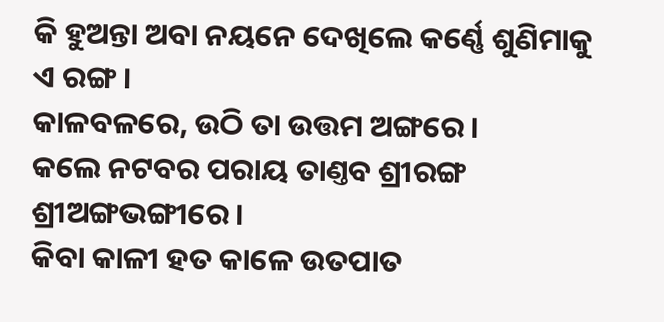କି ହୁଅନ୍ତା ଅବା ନୟନେ ଦେଖିଲେ କର୍ଣ୍ଣେ ଶୁଣିମାକୁ ଏ ରଙ୍ଗ ।
କାଳବଳରେ, ଉଠି ତା ଉତ୍ତମ ଅଙ୍ଗରେ ।
କଲେ ନଟବର ପରାୟ ତାଣ୍ତବ ଶ୍ରୀରଙ୍ଗ ଶ୍ରୀଅଙ୍ଗଭଙ୍ଗୀରେ ।
କିବା କାଳୀ ହତ କାଳେ ଉତପାତ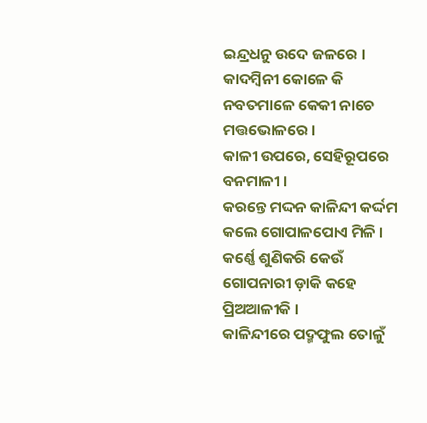ଇନ୍ଦ୍ରଧନୁ ଉଦେ ଜଳରେ ।
କାଦମ୍ବିନୀ କୋଳେ କି ନବତମାଳେ କେକୀ ନାଚେ ମତ୍ତଭୋଳରେ ।
କାଳୀ ଉପରେ, ସେହିରୂପରେ ବ‌ନମାଳୀ ।
କରନ୍ତେ ମଦ୍ଦନ କାଳିନ୍ଦୀ କର୍ଦ୍ଦମ କଲେ ଗୋପାଳପୋଏ ମିଳି ।
କର୍ଣ୍ଣେ ଶୁଣିକରି କେଉଁ ଗୋପନାରୀ ଡ଼ାକି କ‌ହେ ପ୍ରିଅଆଳୀକି ।
କାଳିନ୍ଦୀରେ ପଦ୍ମଫୁଲ ତୋଳୁଁ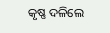କୃଷ୍ଣ ଦଳିଲେ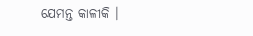ଯେମନ୍ତ କାଳୀକି ।